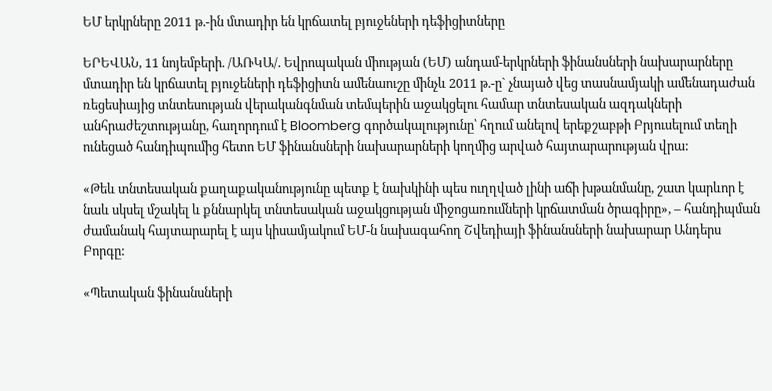ԵՄ երկրները 2011 թ.-ին մտադիր են կրճատել բյուջեների դեֆիցիտները

ԵՐԵՎԱՆ, 11 նոյեմբերի. /ԱՌԿԱ/. Եվրոպական միության (ԵՄ) անդամ-երկրների ֆինանսների նախարարները մտադիր են կրճատել բյուջեների դեֆիցիտն ամենաուշը մինչև 2011 թ.-ը` չնայած վեց տասնամյակի ամենադաժան ռեցեսիայից տնտեսության վերականգնման տեմպերին աջակցելու համար տնտեսական ազդակների անհրաժեշտությանը, հաղորդում է Bloomberg գործակալությունը՝ հղում անելով երեքշաբթի Բրյուսելում տեղի ունեցած հանդիպումից հետո ԵՄ ֆինանսների նախարարների կողմից արված հայտարարության վրա:

«Թեև տնտեսական քաղաքականությունը պետք է նախկինի պես ուղղված լինի աճի խթանմանը, շատ կարևոր է նաև սկսել մշակել և քննարկել տնտեսական աջակցության միջոցառումների կրճատման ծրագիրը», – հանդիպման ժամանակ հայտարարել է այս կիսամյակում ԵՄ-ն նախագահող Շվեդիայի ֆինանսների նախարար Անդերս Բորգը:

«Պետական ֆինանսների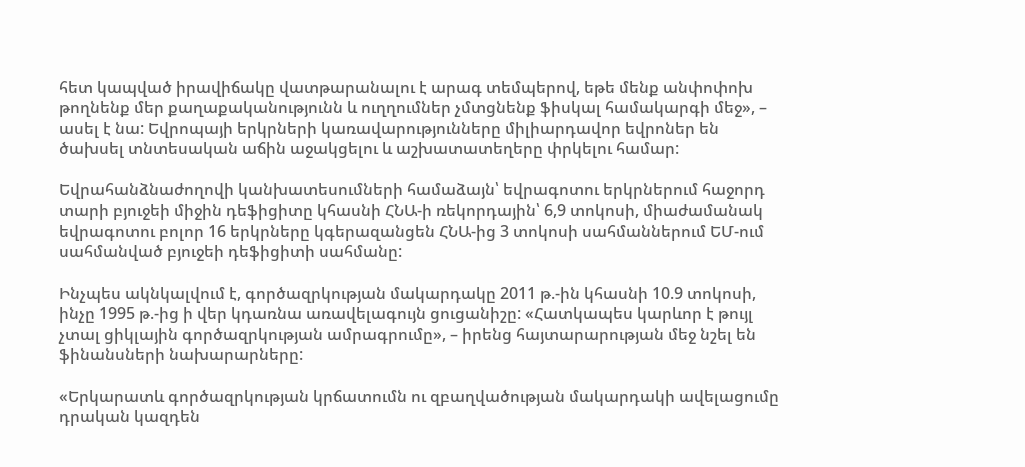հետ կապված իրավիճակը վատթարանալու է արագ տեմպերով, եթե մենք անփոփոխ թողնենք մեր քաղաքականությունն և ուղղումներ չմտցնենք ֆիսկալ համակարգի մեջ», – ասել է նա: Եվրոպայի երկրների կառավարությունները միլիարդավոր եվրոներ են ծախսել տնտեսական աճին աջակցելու և աշխատատեղերը փրկելու համար:

Եվրահանձնաժողովի կանխատեսումների համաձայն՝ եվրագոտու երկրներում հաջորդ տարի բյուջեի միջին դեֆիցիտը կհասնի ՀՆԱ-ի ռեկորդային՝ 6,9 տոկոսի, միաժամանակ եվրագոտու բոլոր 16 երկրները կգերազանցեն ՀՆԱ-ից 3 տոկոսի սահմաններում ԵՄ-ում սահմանված բյուջեի դեֆիցիտի սահմանը:

Ինչպես ակնկալվում է, գործազրկության մակարդակը 2011 թ.-ին կհասնի 10.9 տոկոսի, ինչը 1995 թ.-ից ի վեր կդառնա առավելագույն ցուցանիշը: «Հատկապես կարևոր է թույլ չտալ ցիկլային գործազրկության ամրագրումը», – իրենց հայտարարության մեջ նշել են ֆինանսների նախարարները:

«Երկարատև գործազրկության կրճատումն ու զբաղվածության մակարդակի ավելացումը դրական կազդեն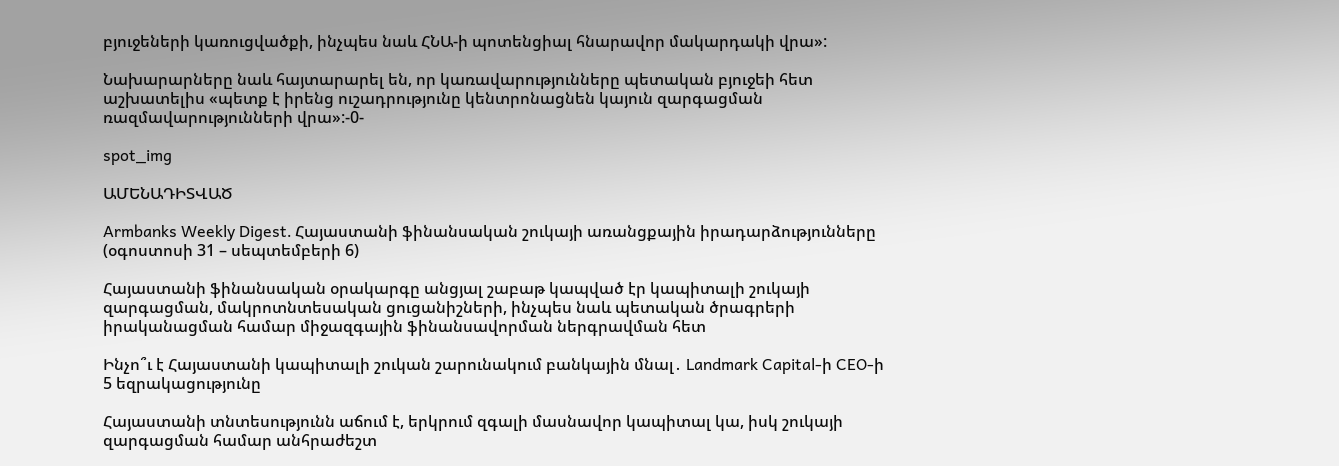բյուջեների կառուցվածքի, ինչպես նաև ՀՆԱ-ի պոտենցիալ հնարավոր մակարդակի վրա»:

Նախարարները նաև հայտարարել են, որ կառավարությունները պետական բյուջեի հետ աշխատելիս «պետք է իրենց ուշադրությունը կենտրոնացնեն կայուն զարգացման ռազմավարությունների վրա»:-0-

spot_img

ԱՄԵՆԱԴԻՏՎԱԾ

Armbanks Weekly Digest․ Հայաստանի ֆինանսական շուկայի առանցքային իրադարձությունները (օգոստոսի 31 – սեպտեմբերի 6)

Հայաստանի ֆինանսական օրակարգը անցյալ շաբաթ կապված էր կապիտալի շուկայի զարգացման, մակրոտնտեսական ցուցանիշների, ինչպես նաև պետական ծրագրերի իրականացման համար միջազգային ֆինանսավորման ներգրավման հետ

Ինչո՞ւ է Հայաստանի կապիտալի շուկան շարունակում բանկային մնալ․ Landmark Capital-ի CEO-ի 5 եզրակացությունը

Հայաստանի տնտեսությունն աճում է, երկրում զգալի մասնավոր կապիտալ կա, իսկ շուկայի զարգացման համար անհրաժեշտ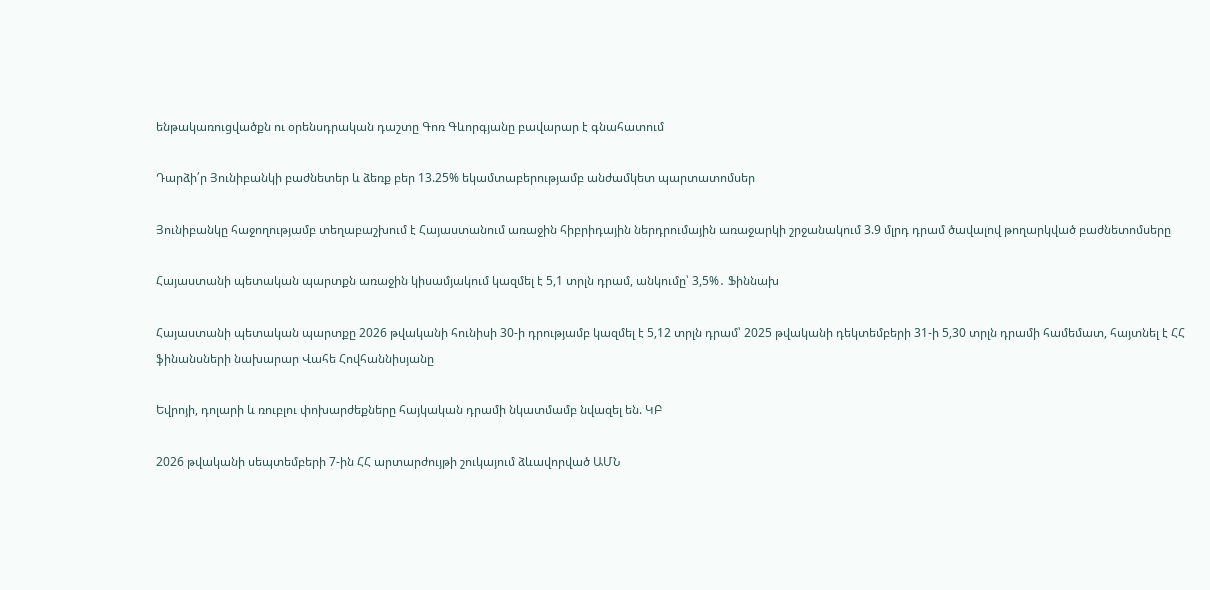ենթակառուցվածքն ու օրենսդրական դաշտը Գոռ Գևորգյանը բավարար է գնահատում

Դարձի՛ր Յունիբանկի բաժնետեր և ձեռք բեր 13.25% եկամտաբերությամբ անժամկետ պարտատոմսեր

Յունիբանկը հաջողությամբ տեղաբաշխում է Հայաստանում առաջին հիբրիդային ներդրումային առաջարկի շրջանակում 3.9 մլրդ դրամ ծավալով թողարկված բաժնետոմսերը

Հայաստանի պետական պարտքն առաջին կիսամյակում կազմել է 5,1 տրլն դրամ, անկումը՝ 3,5%․ Ֆիննախ

Հայաստանի պետական պարտքը 2026 թվականի հունիսի 30-ի դրությամբ կազմել է 5,12 տրլն դրամ՝ 2025 թվականի դեկտեմբերի 31-ի 5,30 տրլն դրամի համեմատ, հայտնել է ՀՀ ֆինանսների նախարար Վահե Հովհաննիսյանը

Եվրոյի, դոլարի և ռուբլու փոխարժեքները հայկական դրամի նկատմամբ նվազել են. ԿԲ

2026 թվականի սեպտեմբերի 7-ին ՀՀ արտարժույթի շուկայում ձևավորված ԱՄՆ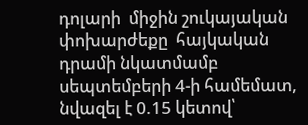դոլարի  միջին շուկայական փոխարժեքը  հայկական դրամի նկատմամբ սեպտեմբերի 4-ի համեմատ, նվազել է 0.15 կետով՝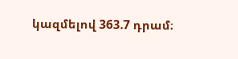կազմելով 363.7 դրամ։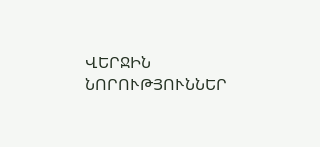ՎԵՐՋԻՆ ՆՈՐՈՒԹՅՈՒՆՆԵՐ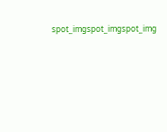spot_imgspot_imgspot_img